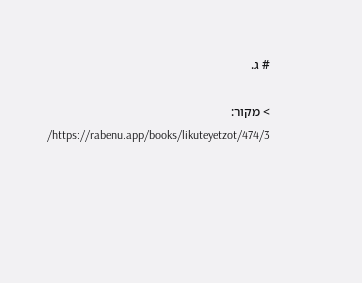# ג.

> מקור: https://rabenu.app/books/likuteyetzot/474/3/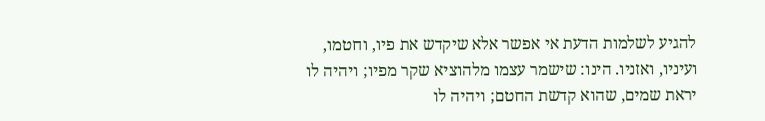להגיע לשלמות הדעת אי אפשר אלא שיקדש את פיו, וחטמו, ועיניו, ואזניו. הינו: שישמר עצמו מלהוציא שקר מפיו; ויהיה לו יראת שמים, שהוא קדשת החטם; ויהיה לו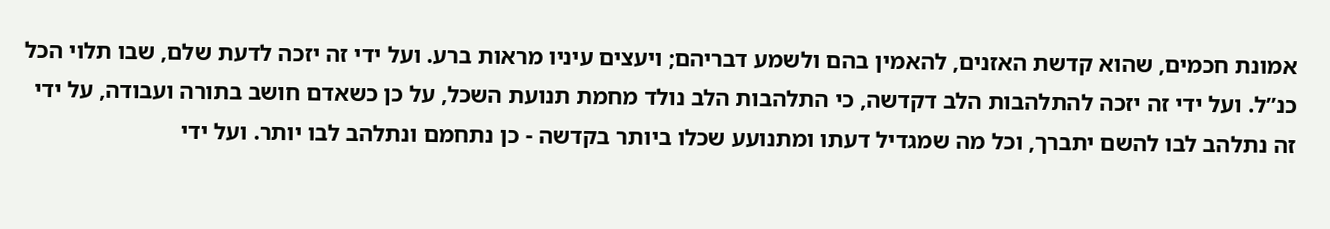אמונת חכמים, שהוא קדשת האזנים, להאמין בהם ולשמע דבריהם; ויעצים עיניו מראות ברע. ועל ידי זה יזכה לדעת שלם, שבו תלוי הכל כנ”ל. ועל ידי זה יזכה להתלהבות הלב דקדשה, כי התלהבות הלב נולד מחמת תנועת השכל, על כן כשאדם חושב בתורה ועבודה, על ידי זה נתלהב לבו להשם יתברך, וכל מה שמגדיל דעתו ומתנועע שכלו ביותר בקדשה - כן נתחמם ונתלהב לבו יותר. ועל ידי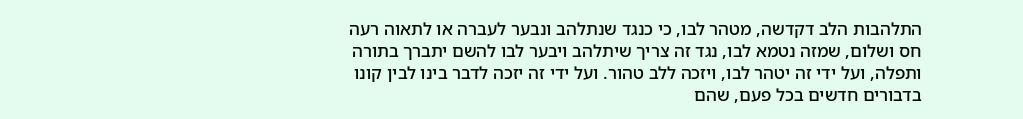התלהבות הלב דקדשה, מטהר לבו, כי כנגד שנתלהב ונבער לעברה או לתאוה רעה חס ושלום, שמזה נטמא לבו, נגד זה צריך שיתלהב ויבער לבו להשם יתברך בתורה ותפלה, ועל ידי זה יטהר לבו, ויזכה ללב טהור. ועל ידי זה יזכה לדבר בינו לבין קונו בדבורים חדשים בכל פעם, שהם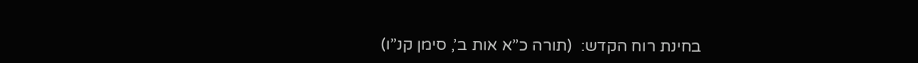בחינת רוח הקדש:  (תורה כ”א אות ב’, סימן קנ”ו)